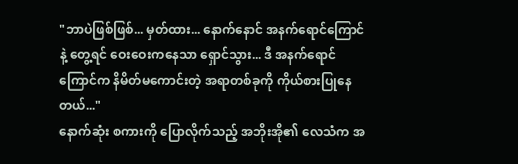"ဘာပဲဖြစ်ဖြစ်... မှတ်ထား... နောက်နောင် အနက်ရောင်ကြောင်နဲ့ တွေ့ရင် ဝေးဝေးကနေသာ ရှောင်သွား... ဒီ အနက်ရောင်ကြောင်က နိမိတ်မကောင်းတဲ့ အရာတစ်ခုကို ကိုယ်စားပြုနေတယ်..."
နောက်ဆုံး စကားကို ပြောလိုက်သည့် အဘိုးအို၏ လေသံက အ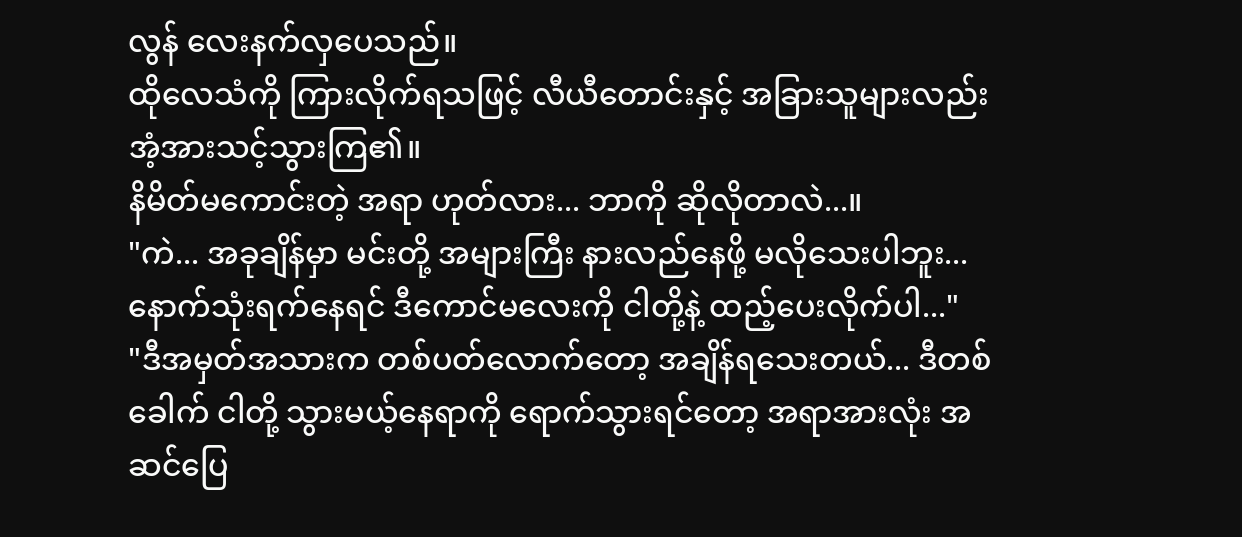လွန် လေးနက်လှပေသည်။
ထိုလေသံကို ကြားလိုက်ရသဖြင့် လီယီတောင်းနှင့် အခြားသူများလည်း အံ့အားသင့်သွားကြ၏။
နိမိတ်မကောင်းတဲ့ အရာ ဟုတ်လား... ဘာကို ဆိုလိုတာလဲ...။
"ကဲ... အခုချိန်မှာ မင်းတို့ အများကြီး နားလည်နေဖို့ မလိုသေးပါဘူး... နောက်သုံးရက်နေရင် ဒီကောင်မလေးကို ငါတို့နဲ့ ထည့်ပေးလိုက်ပါ..."
"ဒီအမှတ်အသားက တစ်ပတ်လောက်တော့ အချိန်ရသေးတယ်... ဒီတစ်ခေါက် ငါတို့ သွားမယ့်နေရာကို ရောက်သွားရင်တော့ အရာအားလုံး အဆင်ပြေ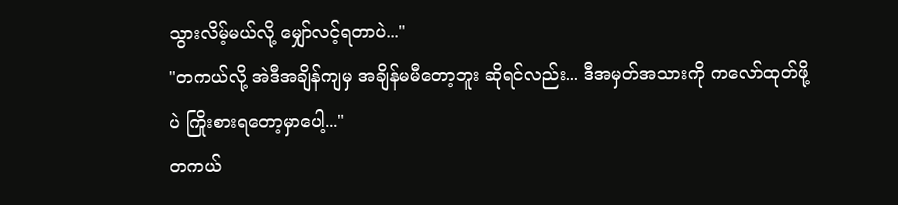သွားလိမ့်မယ်လို့ မျှော်လင့်ရတာပဲ..."
"တကယ်လို့ အဲဒီအချိန်ကျမှ အချိန်မမီတော့ဘူး ဆိုရင်လည်း... ဒီအမှတ်အသားကို ကလော်ထုတ်ဖို့ပဲ ကြိုးစားရတော့မှာပေါ့..."
တကယ်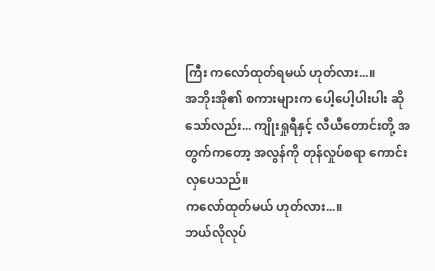ကြီး ကလော်ထုတ်ရမယ် ဟုတ်လား...။
အဘိုးအို၏ စကားများက ပေါ့ပေါ့ပါးပါး ဆိုသော်လည်း... ကျိုးရှုရီနှင့် လီယီတောင်းတို့ အတွက်ကတော့ အလွန်ကို တုန်လှုပ်စရာ ကောင်းလှပေသည်။
ကလော်ထုတ်မယ် ဟုတ်လား...။
ဘယ်လိုလုပ်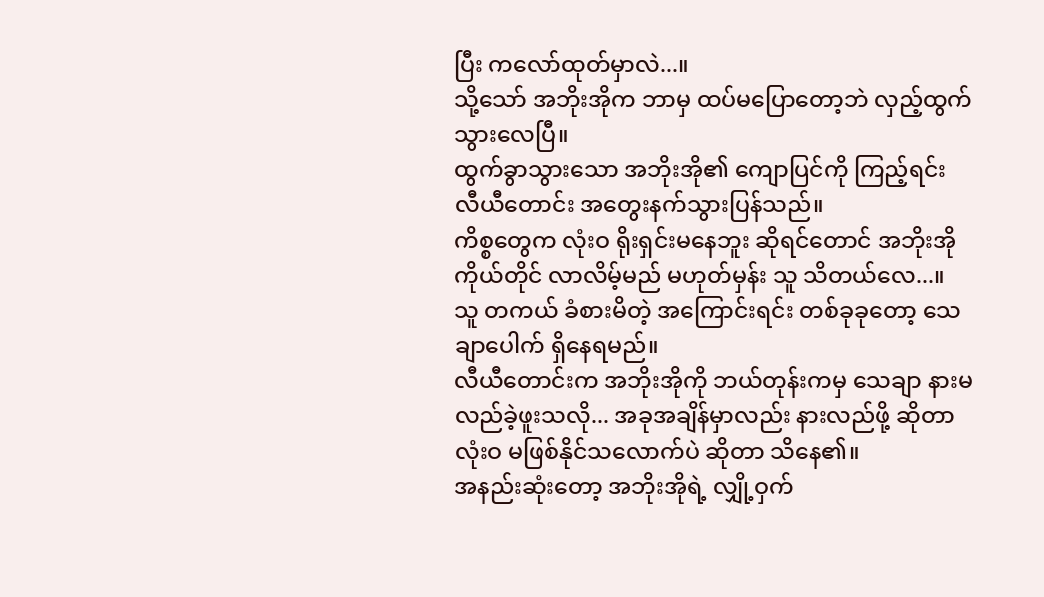ပြီး ကလော်ထုတ်မှာလဲ...။
သို့သော် အဘိုးအိုက ဘာမှ ထပ်မပြောတော့ဘဲ လှည့်ထွက်သွားလေပြီ။
ထွက်ခွာသွားသော အဘိုးအို၏ ကျောပြင်ကို ကြည့်ရင်း လီယီတောင်း အတွေးနက်သွားပြန်သည်။
ကိစ္စတွေက လုံးဝ ရိုးရှင်းမနေဘူး ဆိုရင်တောင် အဘိုးအို ကိုယ်တိုင် လာလိမ့်မည် မဟုတ်မှန်း သူ သိတယ်လေ...။
သူ တကယ် ခံစားမိတဲ့ အကြောင်းရင်း တစ်ခုခုတော့ သေချာပေါက် ရှိနေရမည်။
လီယီတောင်းက အဘိုးအိုကို ဘယ်တုန်းကမှ သေချာ နားမလည်ခဲ့ဖူးသလို... အခုအချိန်မှာလည်း နားလည်ဖို့ ဆိုတာ လုံးဝ မဖြစ်နိုင်သလောက်ပဲ ဆိုတာ သိနေ၏။
အနည်းဆုံးတော့ အဘိုးအိုရဲ့ လျှို့ဝှက်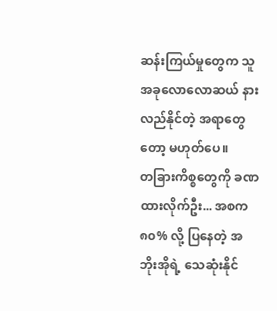ဆန်းကြယ်မှုတွေက သူ အခုလောလောဆယ် နားလည်နိုင်တဲ့ အရာတွေတော့ မဟုတ်ပေ။
တခြားကိစ္စတွေကို ခဏထားလိုက်ဦး... အစက ၈၀% လို့ ပြနေတဲ့ အဘိုးအိုရဲ့ သေဆုံးနိုင်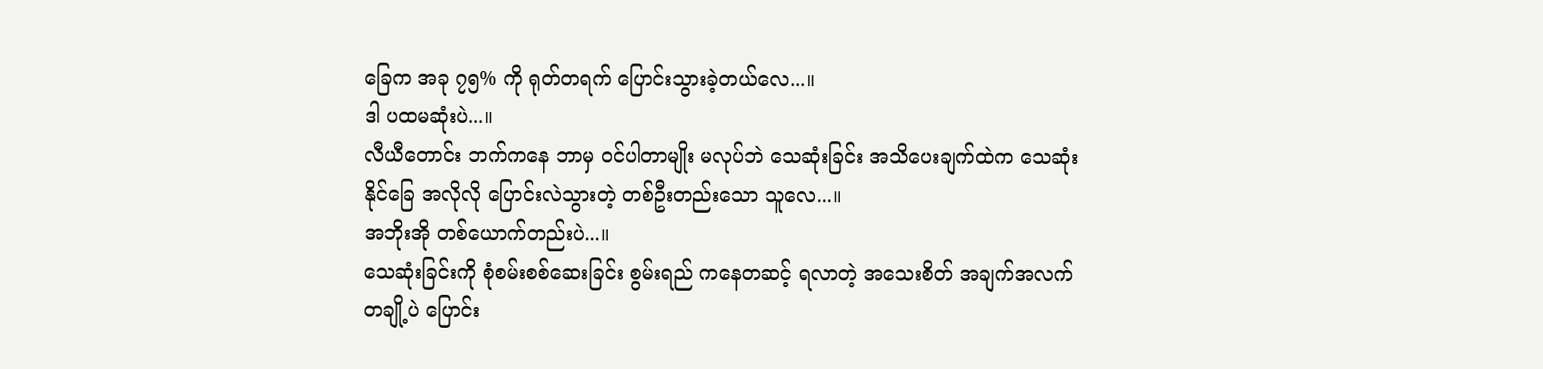ခြေက အခု ၇၅% ကို ရုတ်တရက် ပြောင်းသွားခဲ့တယ်လေ...။
ဒါ ပထမဆုံးပဲ...။
လီယီတောင်း ဘက်ကနေ ဘာမှ ဝင်ပါတာမျိုး မလုပ်ဘဲ သေဆုံးခြင်း အသိပေးချက်ထဲက သေဆုံးနိုင်ခြေ အလိုလို ပြောင်းလဲသွားတဲ့ တစ်ဦးတည်းသော သူလေ...။
အဘိုးအို တစ်ယောက်တည်းပဲ...။
သေဆုံးခြင်းကို စုံစမ်းစစ်ဆေးခြင်း စွမ်းရည် ကနေတဆင့် ရလာတဲ့ အသေးစိတ် အချက်အလက် တချို့ပဲ ပြောင်း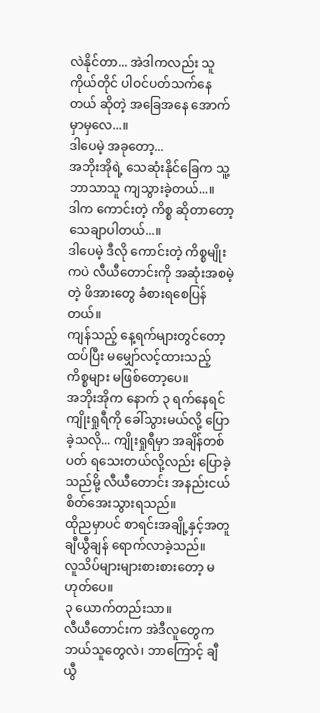လဲနိုင်တာ... အဲဒါကလည်း သူကိုယ်တိုင် ပါဝင်ပတ်သက်နေတယ် ဆိုတဲ့ အခြေအနေ အောက်မှာမှလေ...။
ဒါပေမဲ့ အခုတော့...
အဘိုးအိုရဲ့ သေဆုံးနိုင်ခြေက သူ့ဘာသာသူ ကျသွားခဲ့တယ်...။
ဒါက ကောင်းတဲ့ ကိစ္စ ဆိုတာတော့ သေချာပါတယ်...။
ဒါပေမဲ့ ဒီလို ကောင်းတဲ့ ကိစ္စမျိုးကပဲ လီယီတောင်းကို အဆုံးအစမဲ့တဲ့ ဖိအားတွေ ခံစားရစေပြန်တယ်။
ကျန်သည့် နေ့ရက်များတွင်တော့ ထပ်ပြီး မမျှော်လင့်ထားသည့် ကိစ္စများ မဖြစ်တော့ပေ။
အဘိုးအိုက နောက် ၃ ရက်နေရင် ကျိုးရှုရီကို ခေါ်သွားမယ်လို့ ပြောခဲ့သလို... ကျိုးရှုရီမှာ အချိန်တစ်ပတ် ရသေးတယ်လို့လည်း ပြောခဲ့သည်မို့ လီယီတောင်း အနည်းငယ် စိတ်အေးသွားရသည်။
ထိုညမှာပင် စာရင်းအချို့နှင့်အတူ ချီယွီချန် ရောက်လာခဲ့သည်။
လူသိပ်များများစားစားတော့ မဟုတ်ပေ။
၃ ယောက်တည်းသာ။
လီယီတောင်းက အဲဒီလူတွေက ဘယ်သူတွေလဲ၊ ဘာကြောင့် ချီယွီ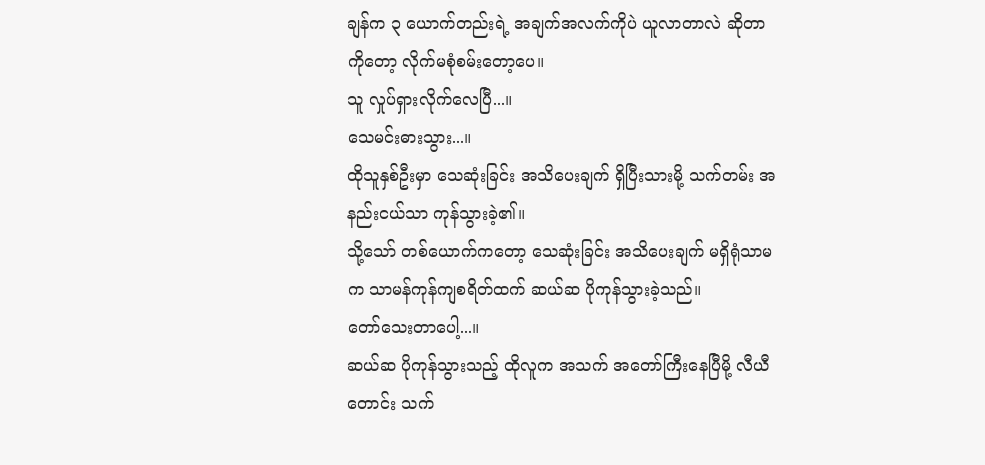ချန်က ၃ ယောက်တည်းရဲ့ အချက်အလက်ကိုပဲ ယူလာတာလဲ ဆိုတာကိုတော့ လိုက်မစုံစမ်းတော့ပေ။
သူ လှုပ်ရှားလိုက်လေပြီ...။
သေမင်းဓားသွား...။
ထိုသူနှစ်ဦးမှာ သေဆုံးခြင်း အသိပေးချက် ရှိပြီးသားမို့ သက်တမ်း အနည်းငယ်သာ ကုန်သွားခဲ့၏။
သို့သော် တစ်ယောက်ကတော့ သေဆုံးခြင်း အသိပေးချက် မရှိရုံသာမက သာမန်ကုန်ကျစရိတ်ထက် ဆယ်ဆ ပိုကုန်သွားခဲ့သည်။
တော်သေးတာပေါ့...။
ဆယ်ဆ ပိုကုန်သွားသည့် ထိုလူက အသက် အတော်ကြီးနေပြီမို့ လီယီတောင်း သက်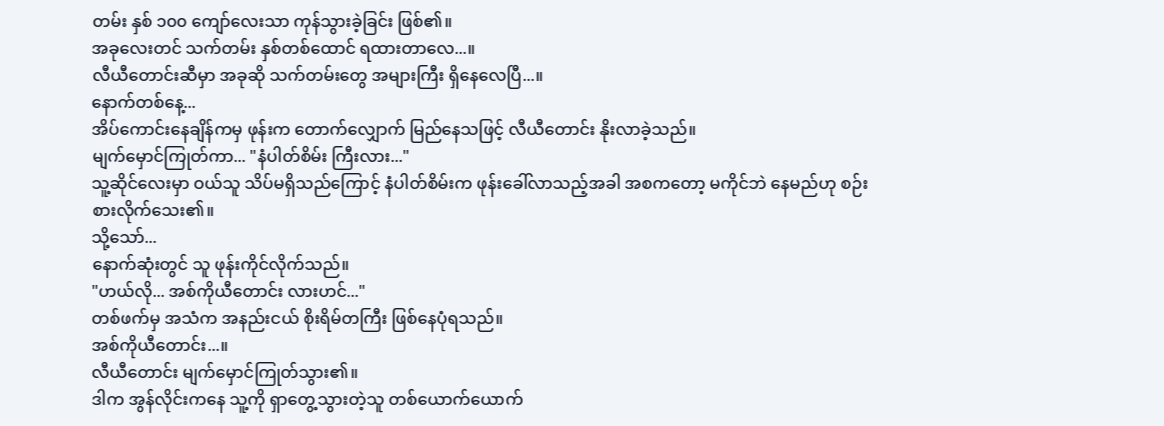တမ်း နှစ် ၁၀၀ ကျော်လေးသာ ကုန်သွားခဲ့ခြင်း ဖြစ်၏။
အခုလေးတင် သက်တမ်း နှစ်တစ်ထောင် ရထားတာလေ...။
လီယီတောင်းဆီမှာ အခုဆို သက်တမ်းတွေ အများကြီး ရှိနေလေပြီ...။
နောက်တစ်နေ့...
အိပ်ကောင်းနေချိန်ကမှ ဖုန်းက တောက်လျှောက် မြည်နေသဖြင့် လီယီတောင်း နိုးလာခဲ့သည်။
မျက်မှောင်ကြုတ်ကာ... "နံပါတ်စိမ်း ကြီးလား..."
သူ့ဆိုင်လေးမှာ ဝယ်သူ သိပ်မရှိသည်ကြောင့် နံပါတ်စိမ်းက ဖုန်းခေါ်လာသည့်အခါ အစကတော့ မကိုင်ဘဲ နေမည်ဟု စဉ်းစားလိုက်သေး၏။
သို့သော်...
နောက်ဆုံးတွင် သူ ဖုန်းကိုင်လိုက်သည်။
"ဟယ်လို... အစ်ကိုယီတောင်း လားဟင်..."
တစ်ဖက်မှ အသံက အနည်းငယ် စိုးရိမ်တကြီး ဖြစ်နေပုံရသည်။
အစ်ကိုယီတောင်း...။
လီယီတောင်း မျက်မှောင်ကြုတ်သွား၏။
ဒါက အွန်လိုင်းကနေ သူ့ကို ရှာတွေ့သွားတဲ့သူ တစ်ယောက်ယောက်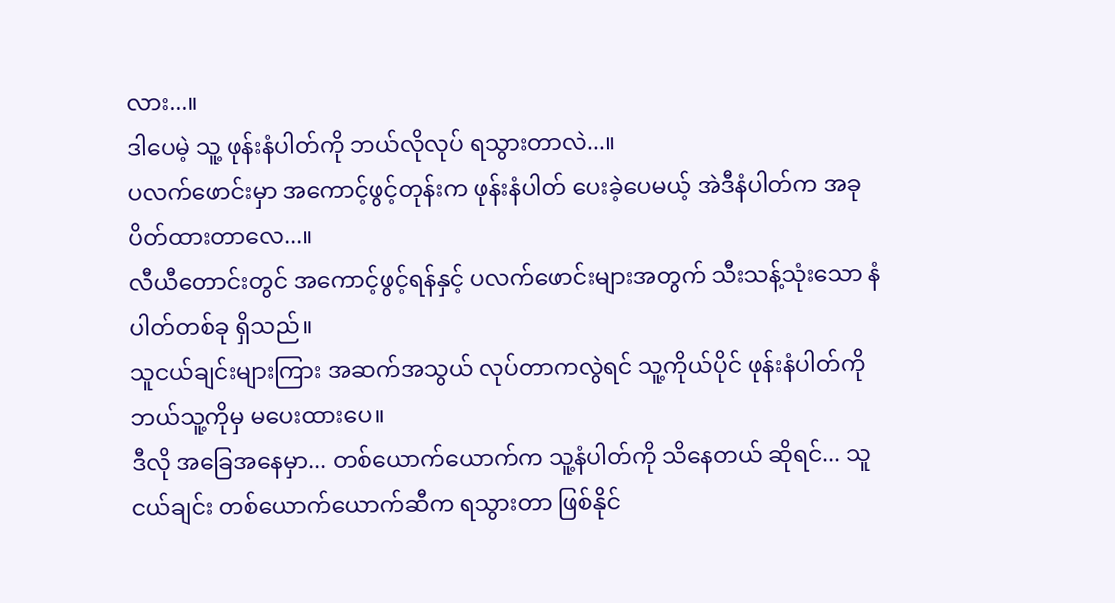လား...။
ဒါပေမဲ့ သူ့ ဖုန်းနံပါတ်ကို ဘယ်လိုလုပ် ရသွားတာလဲ...။
ပလက်ဖောင်းမှာ အကောင့်ဖွင့်တုန်းက ဖုန်းနံပါတ် ပေးခဲ့ပေမယ့် အဲဒီနံပါတ်က အခု ပိတ်ထားတာလေ...။
လီယီတောင်းတွင် အကောင့်ဖွင့်ရန်နှင့် ပလက်ဖောင်းများအတွက် သီးသန့်သုံးသော နံပါတ်တစ်ခု ရှိသည်။
သူငယ်ချင်းများကြား အဆက်အသွယ် လုပ်တာကလွဲရင် သူ့ကိုယ်ပိုင် ဖုန်းနံပါတ်ကို ဘယ်သူ့ကိုမှ မပေးထားပေ။
ဒီလို အခြေအနေမှာ... တစ်ယောက်ယောက်က သူ့နံပါတ်ကို သိနေတယ် ဆိုရင်... သူငယ်ချင်း တစ်ယောက်ယောက်ဆီက ရသွားတာ ဖြစ်နိုင်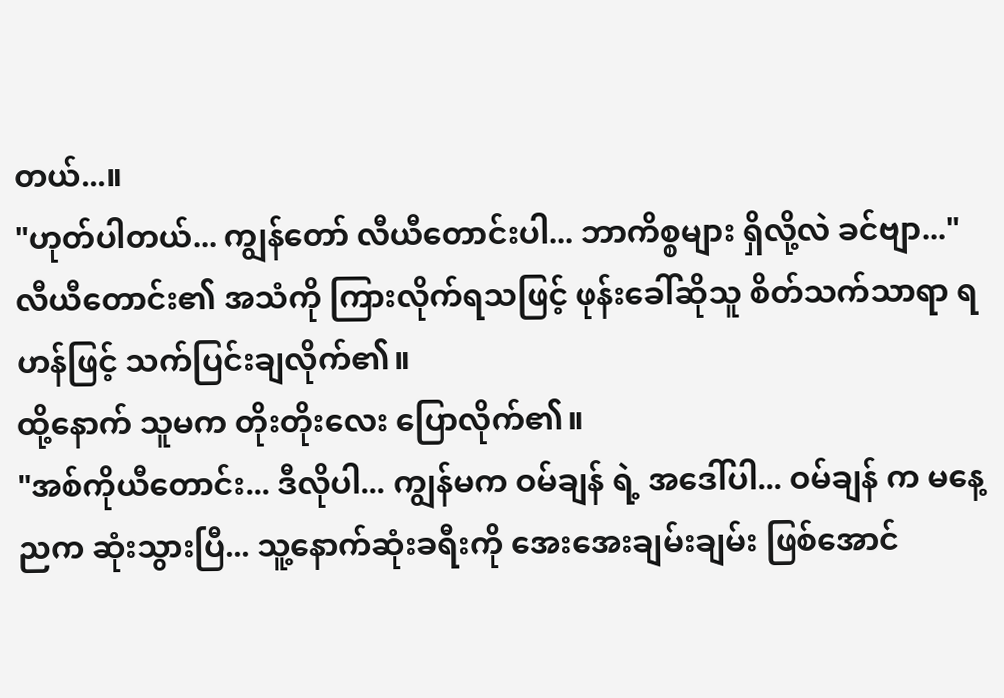တယ်...။
"ဟုတ်ပါတယ်... ကျွန်တော် လီယီတောင်းပါ... ဘာကိစ္စများ ရှိလို့လဲ ခင်ဗျာ..."
လီယီတောင်း၏ အသံကို ကြားလိုက်ရသဖြင့် ဖုန်းခေါ်ဆိုသူ စိတ်သက်သာရာ ရဟန်ဖြင့် သက်ပြင်းချလိုက်၏။
ထို့နောက် သူမက တိုးတိုးလေး ပြောလိုက်၏။
"အစ်ကိုယီတောင်း... ဒီလိုပါ... ကျွန်မက ဝမ်ချန် ရဲ့ အဒေါ်ပါ... ဝမ်ချန် က မနေ့ညက ဆုံးသွားပြီ... သူ့နောက်ဆုံးခရီးကို အေးအေးချမ်းချမ်း ဖြစ်အောင်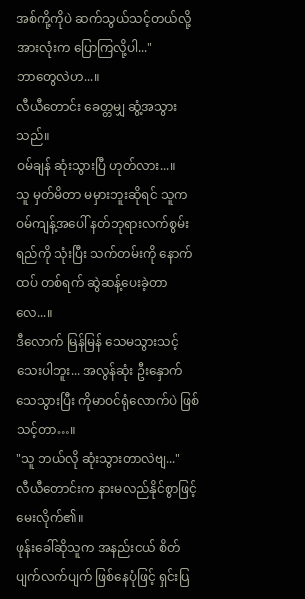အစ်ကို့ကိုပဲ ဆက်သွယ်သင့်တယ်လို့ အားလုံးက ပြောကြလို့ပါ..."
ဘာတွေလဲဟ...။
လီယီတောင်း ခေတ္တမျှ ဆွံ့အသွားသည်။
ဝမ်ချန် ဆုံးသွားပြီ ဟုတ်လား...။
သူ မှတ်မိတာ မမှားဘူးဆိုရင် သူက ဝမ်ကျန့်အပေါ် နတ်ဘုရားလက်စွမ်းရည်ကို သုံးပြီး သက်တမ်းကို နောက်ထပ် တစ်ရက် ဆွဲဆန့်ပေးခဲ့တာလေ...။
ဒီလောက် မြန်မြန် သေမသွားသင့်သေးပါဘူး... အလွန်ဆုံး ဦးနှောက်သေသွားပြီး ကိုမာဝင်ရုံလောက်ပဲ ဖြစ်သင့်တာ…။
"သူ ဘယ်လို ဆုံးသွားတာလဲဗျ..."
လီယီတောင်းက နားမလည်နိုင်စွာဖြင့် မေးလိုက်၏။
ဖုန်းခေါ်ဆိုသူက အနည်းငယ် စိတ်ပျက်လက်ပျက် ဖြစ်နေပုံဖြင့် ရှင်းပြ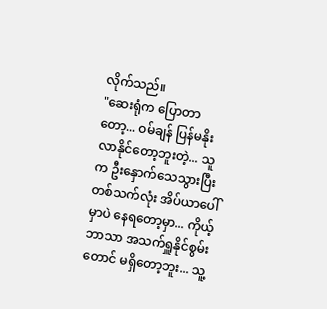လိုက်သည်။
"ဆေးရုံက ပြောတာတော့... ဝမ်ချန် ပြန်မနိုးလာနိုင်တော့ဘူးတဲ့... သူက ဦးနှောက်သေသွားပြီး တစ်သက်လုံး အိပ်ယာပေါ်မှာပဲ နေရတော့မှာ... ကိုယ့်ဘာသာ အသက်ရှူနိုင်စွမ်းတောင် မရှိတော့ဘူး... သူ့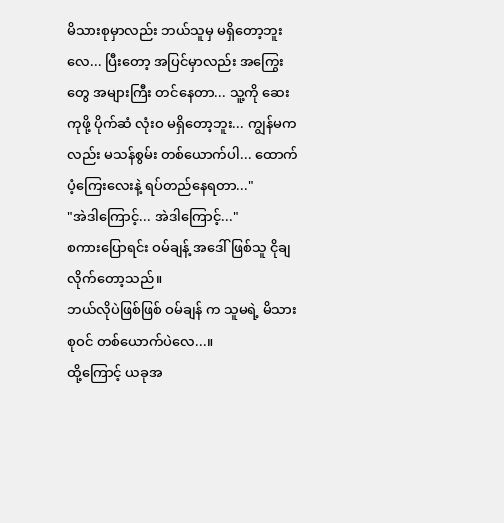မိသားစုမှာလည်း ဘယ်သူမှ မရှိတော့ဘူးလေ... ပြီးတော့ အပြင်မှာလည်း အကြွေးတွေ အများကြီး တင်နေတာ... သူ့ကို ဆေးကုဖို့ ပိုက်ဆံ လုံးဝ မရှိတော့ဘူး... ကျွန်မကလည်း မသန်စွမ်း တစ်ယောက်ပါ... ထောက်ပံ့ကြေးလေးနဲ့ ရပ်တည်နေရတာ..."
"အဲဒါကြောင့်... အဲဒါကြောင့်..."
စကားပြောရင်း ဝမ်ချန့် အဒေါ်ဖြစ်သူ ငိုချလိုက်တော့သည်။
ဘယ်လိုပဲဖြစ်ဖြစ် ဝမ်ချန် က သူမရဲ့ မိသားစုဝင် တစ်ယောက်ပဲလေ...။
ထို့ကြောင့် ယခုအ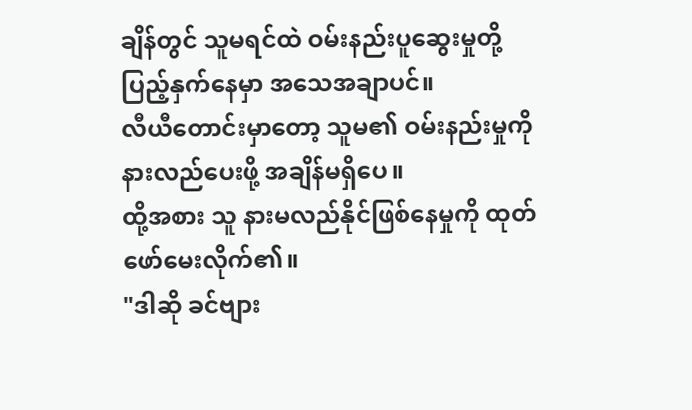ချိန်တွင် သူမရင်ထဲ ဝမ်းနည်းပူဆွေးမှုတို့ ပြည့်နှက်နေမှာ အသေအချာပင်။
လီယီတောင်းမှာတော့ သူမ၏ ဝမ်းနည်းမှုကို နားလည်ပေးဖို့ အချိန်မရှိပေ။
ထို့အစား သူ နားမလည်နိုင်ဖြစ်နေမှုကို ထုတ်ဖော်မေးလိုက်၏။
"ဒါဆို ခင်ဗျား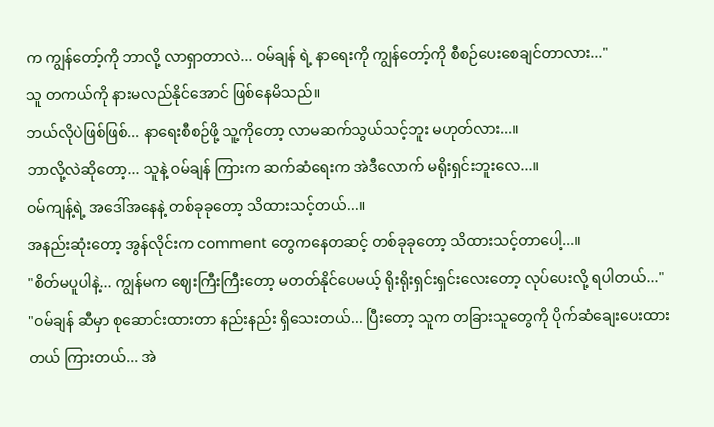က ကျွန်တော့်ကို ဘာလို့ လာရှာတာလဲ... ဝမ်ချန် ရဲ့ နာရေးကို ကျွန်တော့်ကို စီစဉ်ပေးစေချင်တာလား..."
သူ တကယ်ကို နားမလည်နိုင်အောင် ဖြစ်နေမိသည်။
ဘယ်လိုပဲဖြစ်ဖြစ်... နာရေးစီစဉ်ဖို့ သူ့ကိုတော့ လာမဆက်သွယ်သင့်ဘူး မဟုတ်လား...။
ဘာလို့လဲဆိုတော့... သူနဲ့ ဝမ်ချန် ကြားက ဆက်ဆံရေးက အဲဒီလောက် မရိုးရှင်းဘူးလေ...။
ဝမ်ကျန့်ရဲ့ အဒေါ်အနေနဲ့ တစ်ခုခုတော့ သိထားသင့်တယ်...။
အနည်းဆုံးတော့ အွန်လိုင်းက comment တွေကနေတဆင့် တစ်ခုခုတော့ သိထားသင့်တာပေါ့...။
"စိတ်မပူပါနဲ့... ကျွန်မက ဈေးကြီးကြီးတော့ မတတ်နိုင်ပေမယ့် ရိုးရိုးရှင်းရှင်းလေးတော့ လုပ်ပေးလို့ ရပါတယ်..."
"ဝမ်ချန် ဆီမှာ စုဆောင်းထားတာ နည်းနည်း ရှိသေးတယ်... ပြီးတော့ သူက တခြားသူတွေကို ပိုက်ဆံချေးပေးထားတယ် ကြားတယ်... အဲ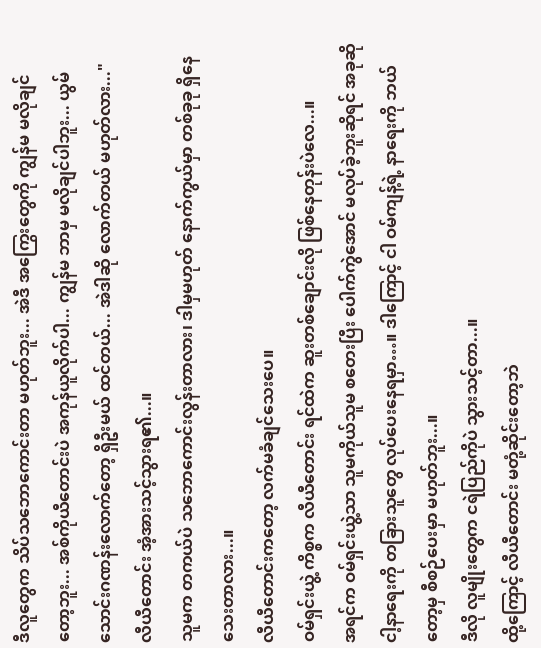ဒီလူတွေက သိပ်သဘောကောင်းတာ မဟုတ်ဘူး... အဲဒီ အကြွေးတွေကို ကျွန်မ မလိုချင်တော့ဘူး... အစ်ကိုယီတောင်းပဲ အကုန်ယူလိုက်ပါ... ကျွန်မ ဘာမှ မလိုချင်ပါဘူး... ယွမ် သောင်းဂဏန်းလောက်တော့ ရှိဦးမယ် ထင်တယ်... အဲဒါဆို လောက်တယ် မဟုတ်လား..."
လီယီတောင်း အံ့အားသင့်သွားရ၏...။
သူမက တကယ်ပဲ သဘောကောင်းလွန်းတာလား၊ ဒါမှမဟုတ် နောက်ကွယ်မှာ တစ်ခုခု ရှိနေသေးတာလား...။
လီယီတောင်းကတော့ လက်မခံချင်သေးပေ။
ဝမ်ရှင်းယွဲ့ ကိစ္စက လီယီတောင်း ရင်ထဲက ဆူးတစ်ချောင်းလို ဖြစ်နေတုန်းပဲလေ...။
အရင်က ဝမ်ရှင်းယွဲ့သာ သူမကိုယ်သူမ စတေးပြီး ပေါက်ကွဲအောင် မလုပ်ခဲ့ဘူးဆိုရင် အခုဆို ငါ့နာရေးကို တခြားသူတွေ လုပ်ပေးနေရမှာ…။ ဒါကြောင့် ငါ ဝမ်ကျန့်ရဲ့ နာရေးကို ဘယ်တော့မှ စီစဉ်ပေးမှာ မဟုတ်ဘူး...။
ဒီလို လူမျိုးတွေက ငရဲပြည်ကိုပဲ သွားသင့်တာ...။
ထို့ကြောင့် လီယီတောင်း မတုံ့ဆိုင်းတော့ဘဲ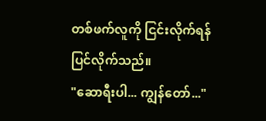တစ်ဖက်လူကို ငြင်းလိုက်ရန် ပြင်လိုက်သည်။
"ဆောရီးပါ... ကျွန်တော်..."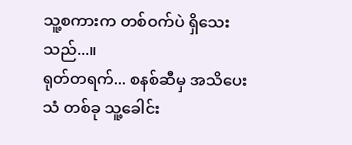သူ့စကားက တစ်ဝက်ပဲ ရှိသေးသည်...။
ရုတ်တရက်... စနစ်ဆီမှ အသိပေးသံ တစ်ခု သူ့ခေါင်း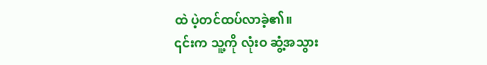ထဲ ပဲ့တင်ထပ်လာခဲ့၏။
၎င်းက သူ့ကို လုံးဝ ဆွံ့အသွား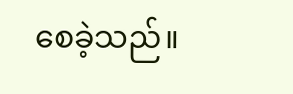စေခဲ့သည်။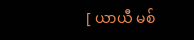[ ယာယီ မစ်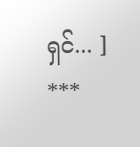ရှင်... ]
***